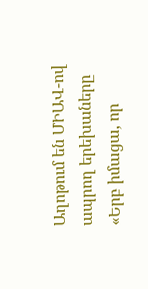Աղոթում են ՄԻԱՎ-ով ապրող երեխաները
«Երբ իմացա, որ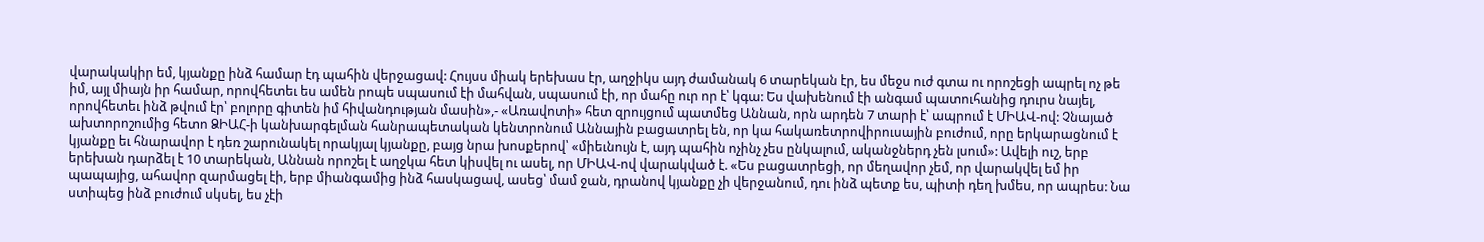վարակակիր եմ, կյանքը ինձ համար էդ պահին վերջացավ: Հույսս միակ երեխաս էր, աղջիկս այդ ժամանակ 6 տարեկան էր, ես մեջս ուժ գտա ու որոշեցի ապրել ոչ թե իմ, այլ միայն իր համար, որովհետեւ ես ամեն րոպե սպասում էի մահվան, սպասում էի, որ մահը ուր որ է՝ կգա: Ես վախենում էի անգամ պատուհանից դուրս նայել, որովհետեւ ինձ թվում էր՝ բոլորը գիտեն իմ հիվանդության մասին»,- «Առավոտի» հետ զրույցում պատմեց Աննան, որն արդեն 7 տարի է՝ ապրում է ՄԻԱՎ-ով: Չնայած ախտորոշումից հետո ՁԻԱՀ-ի կանխարգելման հանրապետական կենտրոնում Աննային բացատրել են, որ կա հակառետրովիրուսային բուժում, որը երկարացնում է կյանքը եւ հնարավոր է դեռ շարունակել որակյալ կյանքը, բայց նրա խոսքերով՝ «միեւնույն է, այդ պահին ոչինչ չես ընկալում, ականջներդ չեն լսում»: Ավելի ուշ, երբ երեխան դարձել է 10 տարեկան, Աննան որոշել է աղջկա հետ կիսվել ու ասել, որ ՄԻԱՎ-ով վարակված է. «Ես բացատրեցի, որ մեղավոր չեմ, որ վարակվել եմ իր պապայից, ահավոր զարմացել էի, երբ միանգամից ինձ հասկացավ, ասեց՝ մամ ջան, դրանով կյանքը չի վերջանում, դու ինձ պետք ես, պիտի դեղ խմես, որ ապրես: Նա ստիպեց ինձ բուժում սկսել, ես չէի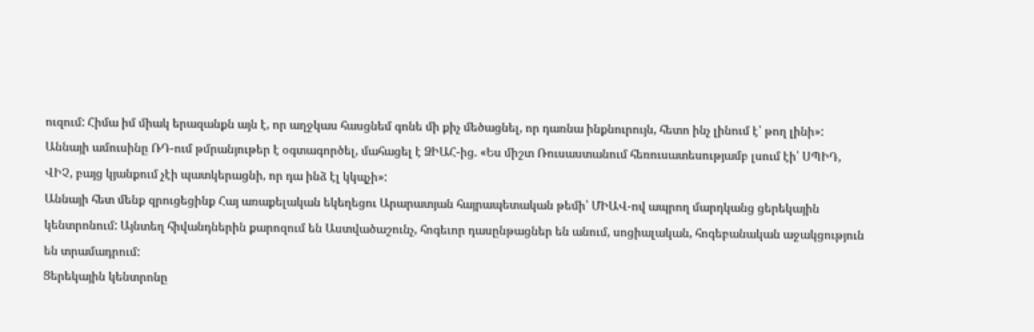ուզում: Հիմա իմ միակ երազանքն այն է, որ աղջկաս հասցնեմ գոնե մի քիչ մեծացնել, որ դառնա ինքնուրույն, հետո ինչ լինում է՝ թող լինի»: Աննայի ամուսինը ՌԴ-ում թմրանյութեր է օգտագործել, մահացել է ՁԻԱՀ-ից. «Ես միշտ Ռուսաստանում հեռուսատեսությամբ լսում էի՝ ՍՊԻԴ, ՎԻՉ, բայց կյանքում չէի պատկերացնի, որ դա ինձ էլ կկպչի»:
Աննայի հետ մենք զրուցեցինք Հայ առաքելական եկեղեցու Արարատյան հայրապետական թեմի՝ ՄԻԱՎ-ով ապրող մարդկանց ցերեկային կենտրոնում: Այնտեղ հիվանդներին քարոզում են Աստվածաշունչ, հոգեւոր դասընթացներ են անում, սոցիալական, հոգեբանական աջակցություն են տրամադրում:
Ցերեկային կենտրոնը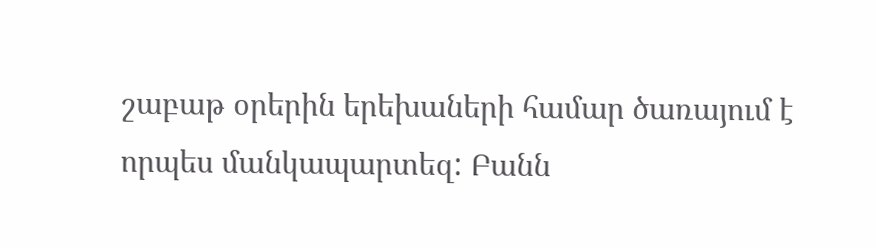շաբաթ օրերին երեխաների համար ծառայում է որպես մանկապարտեզ: Բանն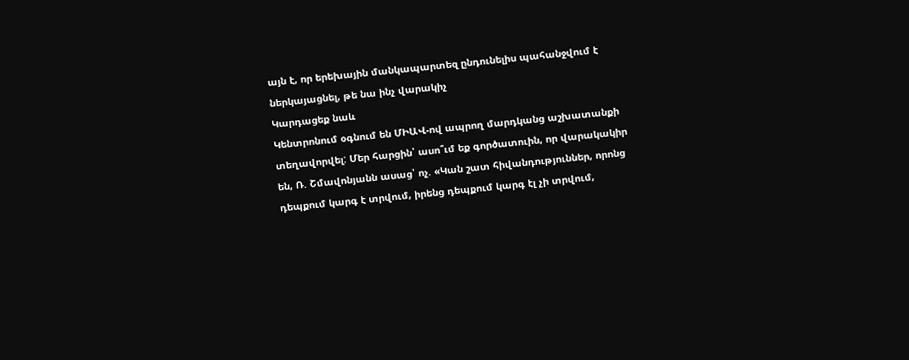այն է, որ երեխային մանկապարտեզ ընդունելիս պահանջվում է ներկայացնել, թե նա ինչ վարակիչ
Կարդացեք նաև
Կենտրոնում օգնում են ՄԻԱՎ-ով ապրող մարդկանց աշխատանքի տեղավորվել: Մեր հարցին՝ ասո՞ւմ եք գործատուին, որ վարակակիր են, Ռ. Շմավոնյանն ասաց՝ ոչ. «Կան շատ հիվանդություններ, որոնց դեպքում կարգ է տրվում, իրենց դեպքում կարգ էլ չի տրվում,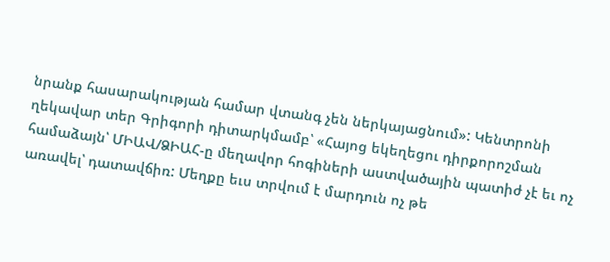նրանք հասարակության համար վտանգ չեն ներկայացնում»: Կենտրոնի ղեկավար տեր Գրիգորի դիտարկմամբ՝ «Հայոց եկեղեցու դիրքորոշման համաձայն՝ ՄԻԱՎ/ՁԻԱՀ-ը մեղավոր հոգիների աստվածային պատիժ չէ եւ ոչ առավել՝ դատավճիռ: Մեղքը եւս տրվում է մարդուն ոչ թե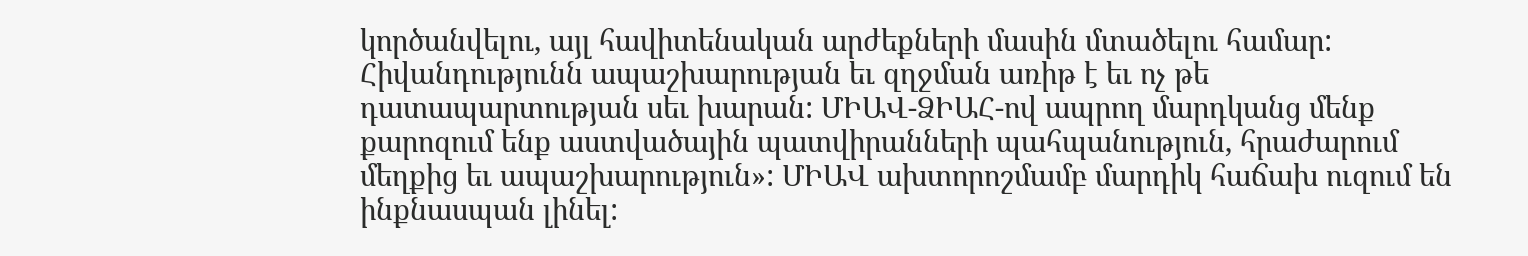կործանվելու, այլ հավիտենական արժեքների մասին մտածելու համար: Հիվանդությունն ապաշխարության եւ զղջման առիթ է եւ ոչ թե դատապարտության սեւ խարան: ՄԻԱՎ-ՁԻԱՀ-ով ապրող մարդկանց մենք քարոզում ենք աստվածային պատվիրանների պահպանություն, հրաժարում մեղքից եւ ապաշխարություն»: ՄԻԱՎ ախտորոշմամբ մարդիկ հաճախ ուզում են ինքնասպան լինել: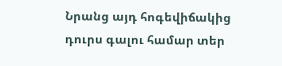Նրանց այդ հոգեվիճակից դուրս գալու համար տեր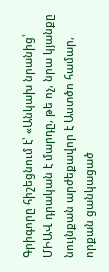Գրիգորը հիշեցնում է՝ «Անկախ նրանից՝ ՄԻԱՎ դրական է մարդը, թե ոչ, նրա կյանքը նույնքան արժեքավոր է Աստծո համար, որքան ցանկացած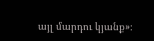այլ մարդու կյանք»։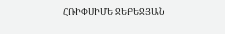ՀՌԻՓՍԻՄԵ ՋԵԲԵՋՅԱՆ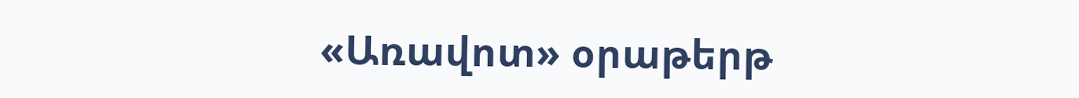«Առավոտ» օրաթերթ